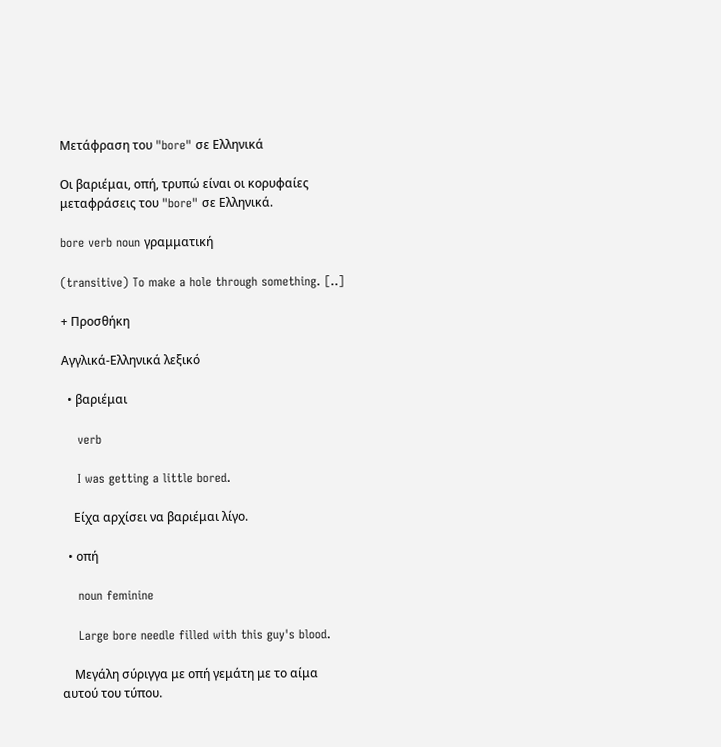Μετάφραση του "bore" σε Ελληνικά

Οι βαριέμαι, οπή, τρυπώ είναι οι κορυφαίες μεταφράσεις του "bore" σε Ελληνικά.

bore verb noun γραμματική

(transitive) To make a hole through something. [..]

+ Προσθήκη

Αγγλικά-Ελληνικά λεξικό

  • βαριέμαι

    verb

    I was getting a little bored.

    Είχα αρχίσει να βαριέμαι λίγο.

  • οπή

    noun feminine

    Large bore needle filled with this guy's blood.

    Μεγάλη σύριγγα με οπή γεμάτη με το αίμα αυτού του τύπου.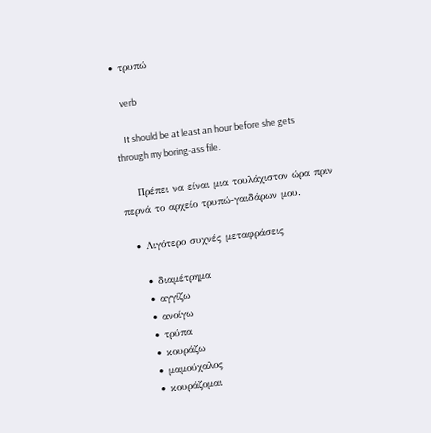• τρυπώ

    verb

    It should be at least an hour before she gets through my boring-ass file.

    Πρέπει να είναι μια τουλάχιστον ώρα πριν περνά το αρχείο τρυπώ-γαιδάρων μου.

  • Λιγότερο συχνές μεταφράσεις

    • διαμέτρημα
    • αγγίζω
    • ανοίγω
    • τρύπα
    • κουράζω
    • μαμούχαλος
    • κουράζομαι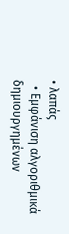• λαπάς
  • Εμφάνιση αλγοριθμικά δημιουργημένων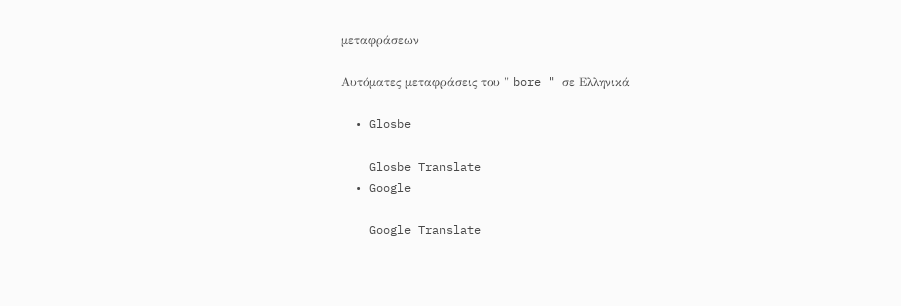μεταφράσεων

Αυτόματες μεταφράσεις του " bore " σε Ελληνικά

  • Glosbe

    Glosbe Translate
  • Google

    Google Translate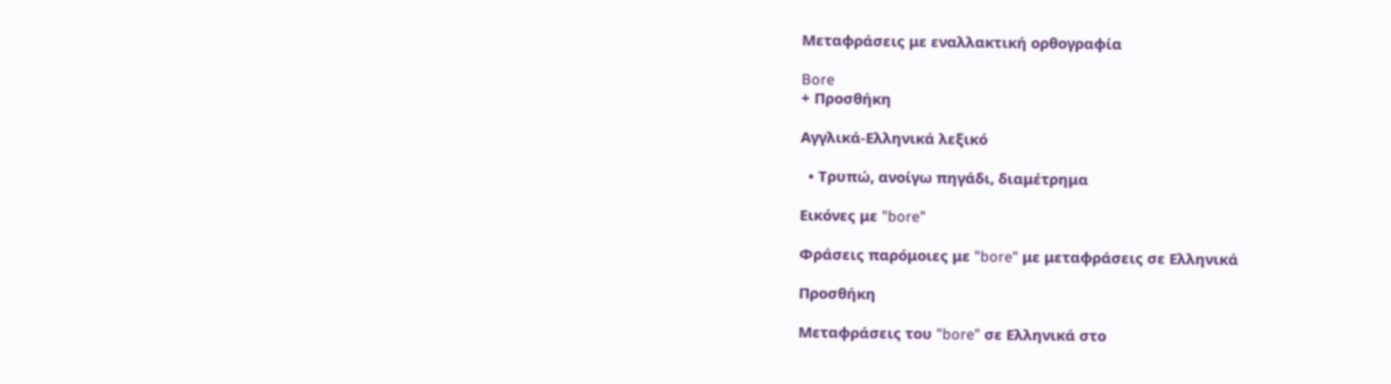Μεταφράσεις με εναλλακτική ορθογραφία

Bore
+ Προσθήκη

Αγγλικά-Ελληνικά λεξικό

  • Τρυπώ, ανοίγω πηγάδι, διαμέτρημα

Εικόνες με "bore"

Φράσεις παρόμοιες με "bore" με μεταφράσεις σε Ελληνικά

Προσθήκη

Μεταφράσεις του "bore" σε Ελληνικά στο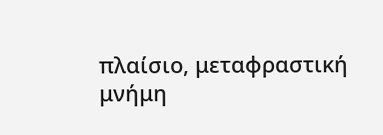πλαίσιο, μεταφραστική μνήμη